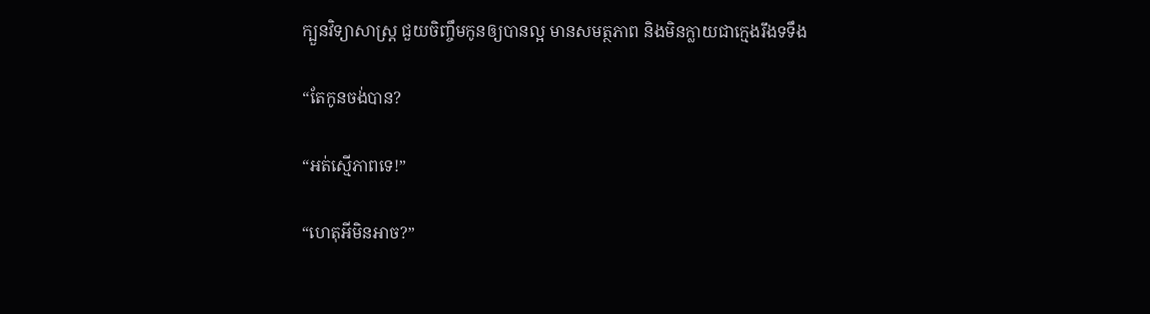ក្បួនវិទ្យាសាស្ត្រ ជួយចិញ្ចឹមកូនឲ្យបានល្អ មានសមត្ថភាព និងមិនក្លាយជាក្មេងរឹងទទឹង

“តែកូនចង់បាន?

“អត់ស្មើភាពទេ!”

“ហេតុអីមិនអាច?”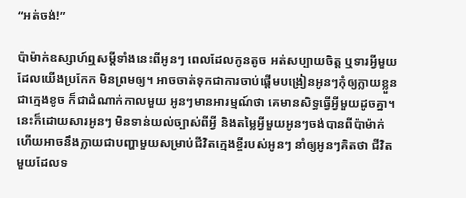“អត់ចង់!”

ប៉ាម៉ាក់ឧស្សាហ៍ឮសម្តីទាំងនេះពីអូនៗ ពេលដែលកូនតូច អត់សប្បាយចិត្ត ឬទារអ្វីមួយដែលយើងប្រកែក មិនព្រមឲ្យ។ អាចចាត់ទុកជាការចាប់ផ្តើមបង្រៀនអូនៗកុំឲ្យក្លាយខ្លួនជាក្មេងខូច ក៏ជាដំណាក់កាលមួយ អូនៗមានអារម្មណ៍ថា គេមានសិទ្ធធ្វើអ្វីមួយដូចគ្នា។ នេះក៏ដោយសារអូនៗ មិនទាន់យល់ច្បាស់ពីអ្វី និងតម្លៃអ្វីមួយអូនៗចង់បានពីប៉ាម៉ាក់ ហើយអាចនឹងក្លាយជាបញ្ហាមួយសម្រាប់ជីវិតក្មេងខ្ចីរបស់អូនៗ នាំឲ្យអូនៗគិតថា ជីវិតមួយដែលទ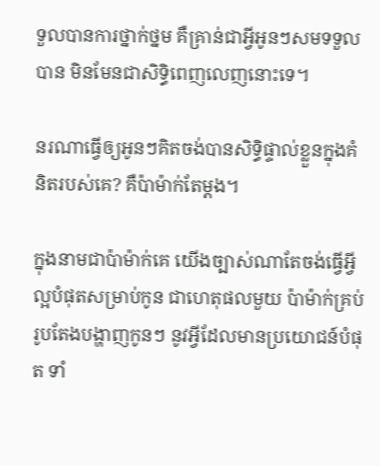ទួលបានការថ្នាក់ថ្នម គឺគ្រាន់ជាអ្វីអូនៗសមទទួលបាន មិនមែនជាសិទ្ធិពេញលេញនោះទេ។

នរណាធ្វើឲ្យអូនៗគិតចង់បានសិទ្ធិផ្ទាល់ខ្លួនក្នុងគំនិតរបស់គេ? គឺប៉ាម៉ាក់តែម្តង។

ក្នុងនាមជាប៉ាម៉ាក់គេ យើងច្បាស់ណាតែចង់ធ្វើអ្វីល្អបំផុតសម្រាប់កូន ជាហេតុផលមួយ ប៉ាម៉ាក់គ្រប់រូបតែងបង្ហាញកូនៗ នូវអ្វីដែលមានប្រយោជន៍បំផុត ទាំ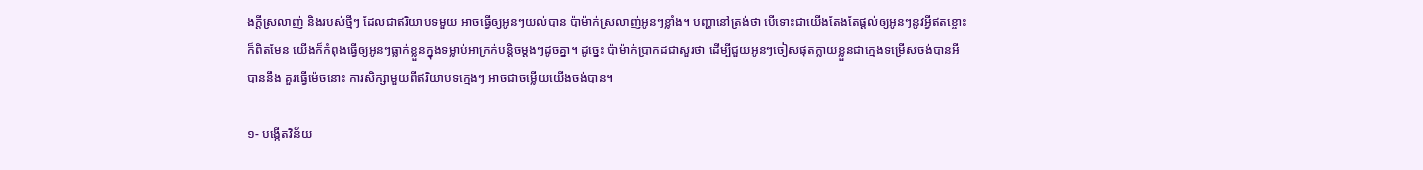ងក្តីស្រលាញ់ និងរបស់ថ្មីៗ ដែលជាឥរិយាបទមួយ អាចធ្វើឲ្យអូនៗយល់បាន ប៉ាម៉ាក់ស្រលាញ់អូនៗខ្លាំង។ បញ្ហានៅត្រង់ថា បើទោះជាយើងតែងតែផ្តល់ឲ្យអូនៗនូវអ្វីឥតខ្ចោះក៏ពិតមែន យើងក៏កំពុងធ្វើឲ្យអូនៗធ្លាក់ខ្លួនក្នុងទម្លាប់អាក្រក់បន្តិចម្តងៗដូចគ្នា។ ដូច្នេះ ប៉ាម៉ាក់ប្រាកដជាសួរថា ដើម្បីជួយអូនៗចៀសផុតក្លាយខ្លួនជាក្មេងទម្រើសចង់បានអីបាននឹង គួរធ្វើម៉េចនោះ ការសិក្សាមួយពីឥរិយាបទក្មេងៗ អាចជាចម្លើយយើងចង់បាន។

១- បង្កើតវិន័យ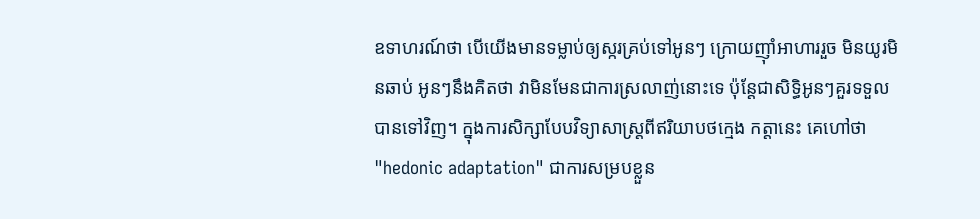ឧទាហរណ៍ថា បើយើងមានទម្លាប់ឲ្យស្ករគ្រប់ទៅអូនៗ ក្រោយញ៉ាំអាហាររួច មិនយូរមិនឆាប់ អូនៗនឹងគិតថា វាមិនមែនជាការស្រលាញ់នោះទេ ប៉ុន្តែជាសិទ្ធិអូនៗគួរទទួលបានទៅវិញ។ ក្នុងការសិក្សាបែបវិទ្យាសាស្ត្រពីឥរិយាបថក្មេង កត្តានេះ គេហៅថា "hedonic adaptation" ជាការសម្របខ្លួន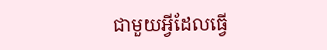ជាមួយអ្វីដែលធ្វើ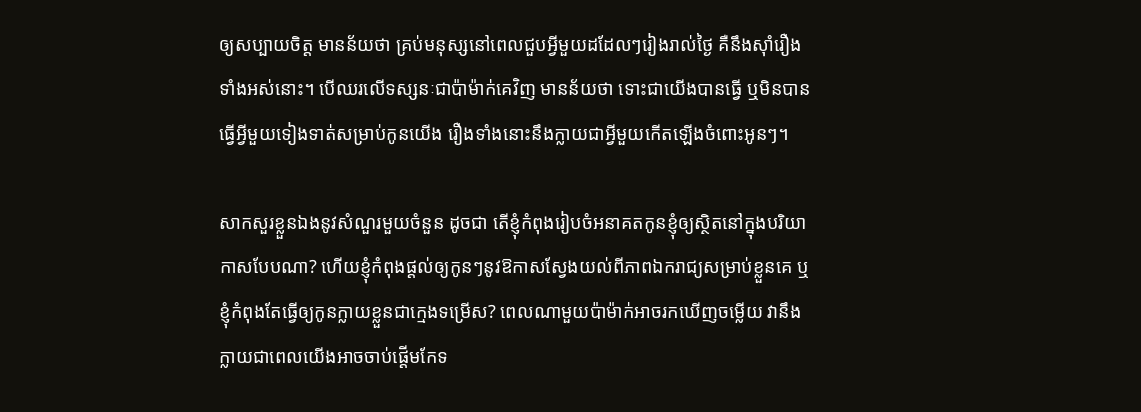ឲ្យសប្បាយចិត្ត មានន័យថា គ្រប់មនុស្សនៅពេលជួបអ្វីមួយដដែលៗរៀងរាល់ថ្ងៃ គឺនឹងស៊ាំរឿងទាំងអស់នោះ។ បើឈរលើទស្សនៈជាប៉ាម៉ាក់គេវិញ មានន័យថា ទោះជាយើងបានធ្វើ ឬមិនបានធ្វើអ្វីមួយទៀងទាត់សម្រាប់កូនយើង រឿងទាំងនោះនឹងក្លាយជាអ្វីមួយកើតឡើងចំពោះអូនៗ។

សាកសួរខ្លួនឯងនូវសំណួរមួយចំនួន ដូចជា តើខ្ញុំកំពុងរៀបចំអនាគតកូនខ្ញុំឲ្យស្ថិតនៅក្នុងបរិយាកាសបែបណា? ហើយខ្ញុំកំពុងផ្តល់ឲ្យកូនៗនូវឱកាសស្វែងយល់ពីភាពឯករាជ្យសម្រាប់ខ្លួនគេ ឬខ្ញុំកំពុងតែធ្វើឲ្យកូនក្លាយខ្លួនជាក្មេងទម្រើស? ពេលណាមួយប៉ាម៉ាក់អាចរកឃើញចម្លើយ វានឹងក្លាយជាពេលយើងអាចចាប់ផ្តើមកែទ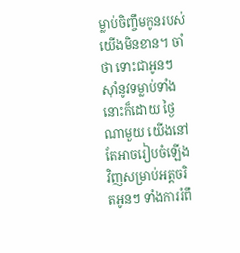ម្លាប់ចិញ្ចឹមកូនរបស់យើងមិនខាន។ ចាំថា ទោះជាអូនៗស៊ាំនូវទម្លាប់ទាំងនោះក៏ដោយ ថ្ងៃណាមួយ យើងនៅតែអាចរៀបចំឡើងវិញសម្រាប់អត្តចរិតអូនៗ ទាំងការរំពឹ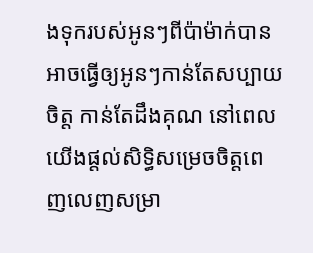ងទុករបស់អូនៗពីប៉ាម៉ាក់បាន អាចធ្វើឲ្យអូនៗកាន់តែសប្បាយចិត្ត កាន់តែដឹងគុណ នៅពេលយើងផ្តល់សិទ្ធិសម្រេចចិត្តពេញលេញសម្រា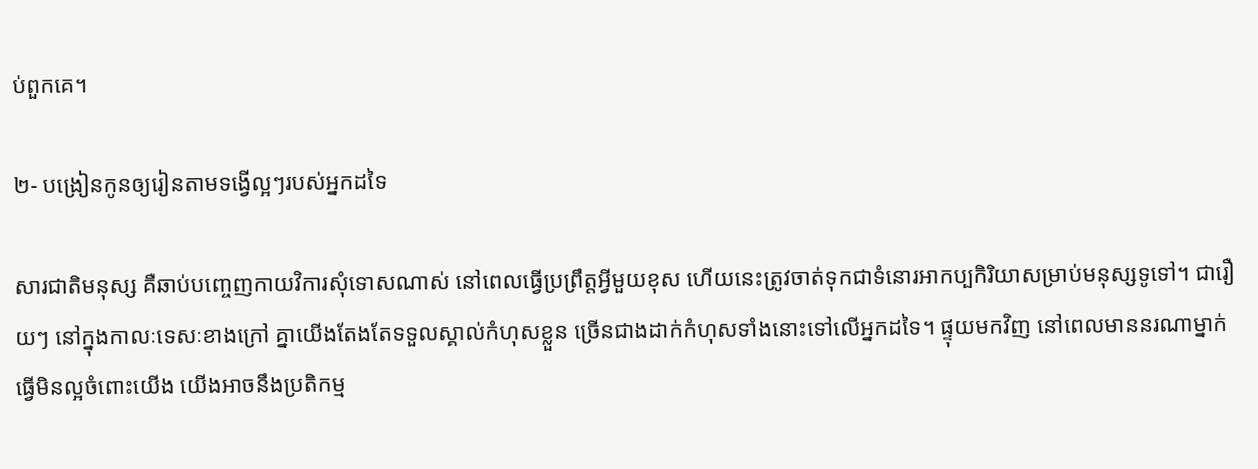ប់ពួកគេ។

២- បង្រៀនកូនឲ្យរៀនតាមទង្វើល្អៗរបស់អ្នកដទៃ

សារជាតិមនុស្ស គឺឆាប់បញ្ចេញកាយវិការសុំទោសណាស់ នៅពេលធ្វើប្រព្រឹត្តអ្វីមួយខុស ហើយនេះត្រូវចាត់ទុកជាទំនោរអាកប្បកិរិយាសម្រាប់មនុស្សទូទៅ។ ជារឿយៗ នៅក្នុងកាលៈទេសៈខាងក្រៅ គ្នាយើងតែងតែទទួលស្គាល់កំហុសខ្លួន ច្រើនជាងដាក់កំហុសទាំងនោះទៅលើអ្នកដទៃ។ ផ្ទុយមកវិញ នៅពេលមាននរណាម្នាក់ធ្វើមិនល្អចំពោះយើង យើងអាចនឹងប្រតិកម្ម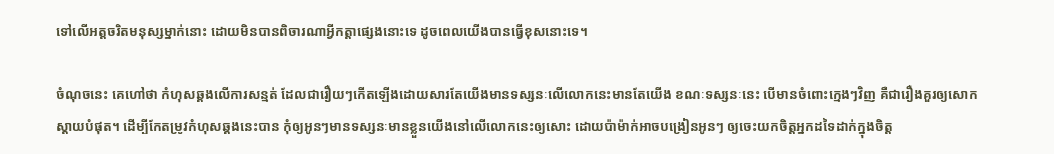ទៅលើអត្តចរិតមនុស្សម្នាក់នោះ ដោយមិនបានពិចារណាអ្វីកត្តាផ្សេងនោះទេ ដូចពេលយើងបានធ្វើខុសនោះទេ។

ចំណុចនេះ គេហៅថា កំហុសឆ្គងលើការសន្មត់ ដែលជារឿយៗកើតឡើងដោយសារតែយើងមានទស្សនៈលើលោកនេះមានតែយើង ខណៈទស្សនៈនេះ បើមានចំពោះក្មេងៗវិញ គឺជារឿងគួរឲ្យសោកស្តាយបំផុត។ ដើម្បីកែតម្រូវកំហុសឆ្គងនេះបាន កុំឲ្យអូនៗមានទស្សនៈមានខ្លួនយើងនៅលើលោកនេះឲ្យសោះ ដោយប៉ាម៉ាក់អាចបង្រៀនអូនៗ ឲ្យចេះយកចិត្តអ្នកដទៃដាក់ក្នុងចិត្ត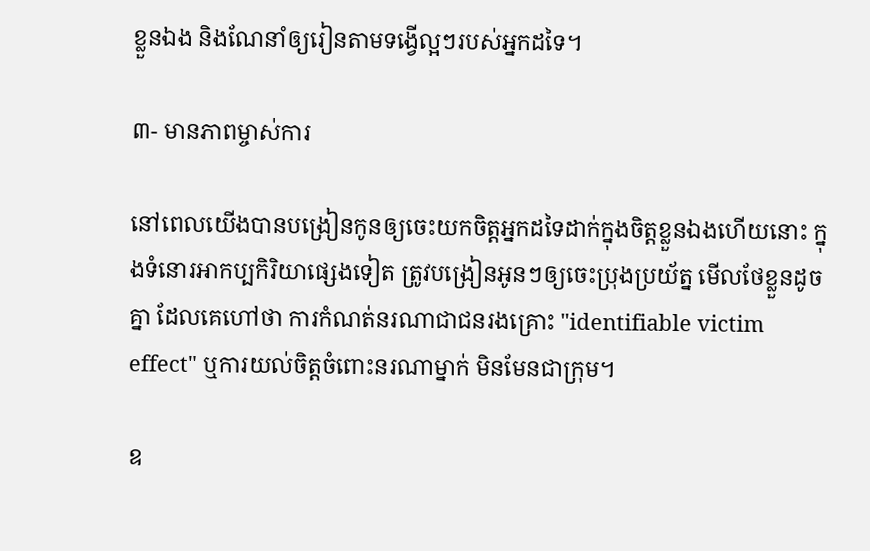ខ្លួនឯង និងណែនាំឲ្យរៀនតាមទង្វើល្អៗរបស់អ្នកដទៃ។

៣- មានភាពម្ចាស់ការ

នៅពេលយើងបានបង្រៀនកូនឲ្យចេះយកចិត្តអ្នកដទៃដាក់ក្នុងចិត្តខ្លួនឯងហើយនោះ ក្នុងទំនោរអាកប្បកិរិយាផ្សេងទៀត ត្រូវបង្រៀនអូនៗឲ្យចេះប្រុងប្រយ័ត្ន មើលថែខ្លួនដូចគ្នា ដែលគេហៅថា ការកំណត់នរណាជាជនរងគ្រោះ "identifiable victim effect" ឬការយល់ចិត្តចំពោះនរណាម្នាក់ មិនមែនជាក្រុម។

ឧ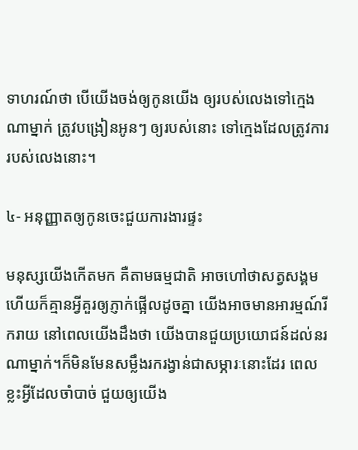ទាហរណ៍ថា បើយើងចង់ឲ្យកូនយើង ឲ្យរបស់លេងទៅក្មេងណាម្នាក់ ត្រូវបង្រៀនអូនៗ ឲ្យរបស់នោះ ទៅក្មេងដែលត្រូវការរបស់លេងនោះ។

៤- អនុញ្ញាតឲ្យកូនចេះជួយការងារផ្ទះ

មនុស្សយើងកើតមក គឺតាមធម្មជាតិ អាចហៅថាសត្វសង្គម ហើយក៏គ្មានអ្វីគួរឲ្យភ្ញាក់ផ្អើលដូចគ្នា យើងអាចមានអារម្មណ៍រីករាយ នៅពេលយើងដឹងថា យើងបានជួយប្រយោជន៍ដល់នរណាម្នាក់។ក៏មិនមែនសម្លឹងរករង្វាន់ជាសម្ភារៈនោះដែរ ពេលខ្លះអ្វីដែលចាំបាច់ ជួយឲ្យយើង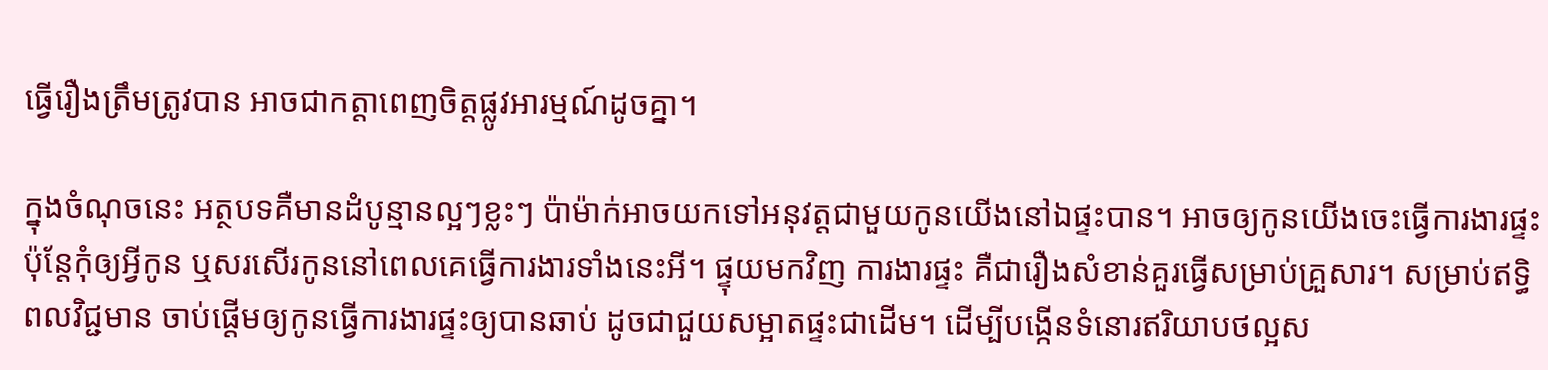ធ្វើរឿងត្រឹមត្រូវបាន អាចជាកត្តាពេញចិត្តផ្លូវអារម្មណ៍ដូចគ្នា។

ក្នុងចំណុចនេះ អត្ថបទគឺមានដំបូន្មានល្អៗខ្លះៗ ប៉ាម៉ាក់អាចយកទៅអនុវត្តជាមួយកូនយើងនៅឯផ្ទះបាន។ អាចឲ្យកូនយើងចេះធ្វើការងារផ្ទះ ប៉ុន្តែកុំឲ្យអ្វីកូន ឬសរសើរកូននៅពេលគេធ្វើការងារទាំងនេះអី។ ផ្ទុយមកវិញ ការងារផ្ទះ គឺជារឿងសំខាន់គួរធ្វើសម្រាប់គ្រួសារ។ សម្រាប់ឥទ្ធិពលវិជ្ជមាន ចាប់ផ្តើមឲ្យកូនធ្វើការងារផ្ទះឲ្យបានឆាប់ ដូចជាជួយសម្អាតផ្ទះជាដើម។ ដើម្បីបង្កើនទំនោរឥរិយាបថល្អស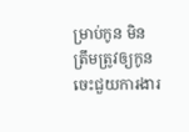ម្រាប់កូន មិនត្រឹមត្រូវឲ្យកូនចេះជួយការងារ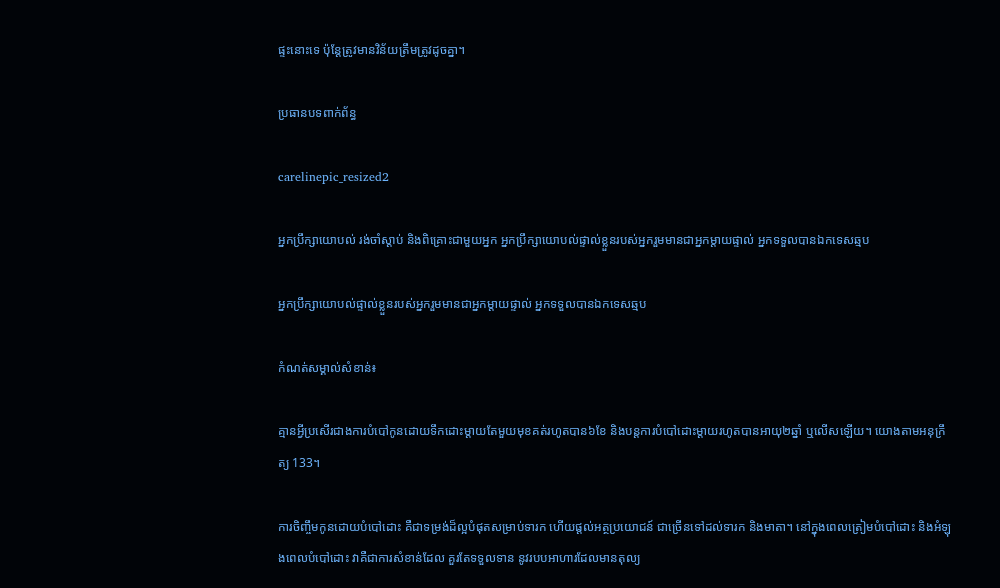ផ្ទះនោះទេ ប៉ុន្តែត្រូវមានវិន័យត្រឹមត្រូវដូចគ្នា។

ប្រធានបទពាក់ព័ន្ធ

carelinepic_resized2

អ្នកប្រឹក្សាយោបល់ រង់ចាំស្តាប់ និងពិគ្រោះជាមួយអ្នក អ្នកប្រឹក្សាយោបល់ផ្ទាល់ខ្លួនរបស់អ្នករួមមានជាអ្នកម្តាយផ្ទាល់ អ្នកទទួលបានឯកទេសឆ្មប

អ្នកប្រឹក្សាយោបល់ផ្ទាល់ខ្លួនរបស់អ្នករួមមានជាអ្នកម្តាយផ្ទាល់ អ្នកទទួលបានឯកទេសឆ្មប

កំណត់សម្គាល់សំខាន់៖

គ្មានអ្វីប្រសើរជាងការបំបៅកូនដោយទឹកដោះម្តាយតែមួយមុខគត់រហូតបាន៦ខែ និងបន្តការបំបៅដោះម្តាយរហូតបានអាយុ២ឆ្នាំ ឬលើសឡើយ។ យោងតាមអនុក្រឹត្យ 133។

ការចិញ្ចឹមកូនដោយបំបៅដោះ គឺជាទម្រង់ដ៏ល្អបំផុតសម្រាប់ទារក ហើយផ្តល់អត្ថប្រយោជន៍ ជាច្រើនទៅដល់ទារក និងមាតា។ នៅក្នុងពេលត្រៀមបំបៅដោះ និងអំឡុងពេលបំបៅដោះ វាគឺជាការសំខាន់ដែល គួរតែទទួលទាន នូវរបបអាហារដែលមានតុល្យ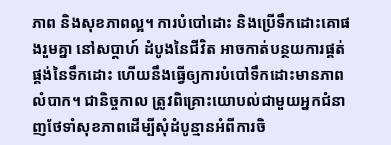ភាព និងសុខភាពល្អ។ ការបំបៅដោះ និងប្រើទឹកដោះគោផងរួមគ្នា នៅសប្តាហ៍ ដំបូងនៃជីវិត អាចកាត់បន្ថយការផ្គត់ផ្គង់នៃទឹកដោះ ហើយនឹងធ្វើឲ្យការបំបៅទឹកដោះមានភាព លំបាក។ ជានិច្ចកាល ត្រូវពិគ្រោះយោបល់ជាមួយអ្នកជំនាញថែទាំសុខភាពដើម្បីសុំដំបូន្មានអំពីការចិ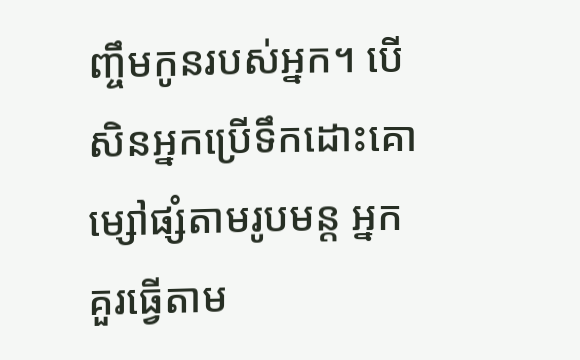ញ្ចឹមកូនរបស់អ្នក។ បើសិនអ្នកប្រើទឹកដោះគោម្សៅផ្សំតាមរូបមន្ត អ្នកគួរធ្វើតាម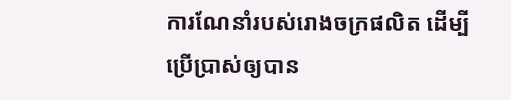ការណែនាំរបស់រោងចក្រផលិត ដើម្បីប្រើប្រាស់ឲ្យបាន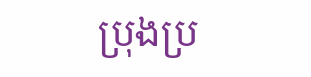ប្រុងប្រ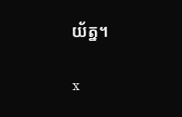យ័ត្ន។

x